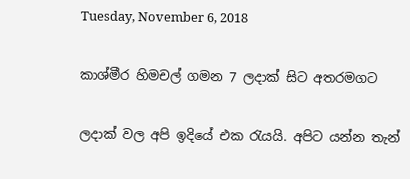Tuesday, November 6, 2018

කාශ්මීර හිමචල් ගමන 7 ලදාක් සිට අතරමගට

ලදාක් වල අපි ඉදියේ එක රැයයි. අපිට යන්න තැන්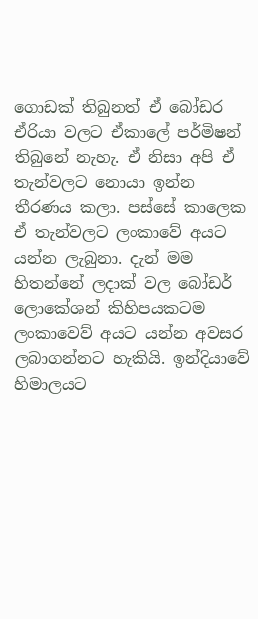ගොඩක් තිබුනත් ඒ බෝඩර ඒරියා වලට ඒකාලේ පර්මිෂන් තිබුනේ නැහැ. ඒ නිසා අපි ඒ තැන්වලට නොයා ඉන්න තීරණය කලා. පස්සේ කාලෙක ඒ තැන්වලට ලංකාවේ අයට යන්න ලැබුනා. දැන් මම හිතන්නේ ලදාක් වල බෝඩර් ලොකේශන් කිහිපයකටම ලංකාවෙව් අයට යන්න අවසර ලබාගන්නට හැකියි. ඉන්දියාවේ හිමාලයට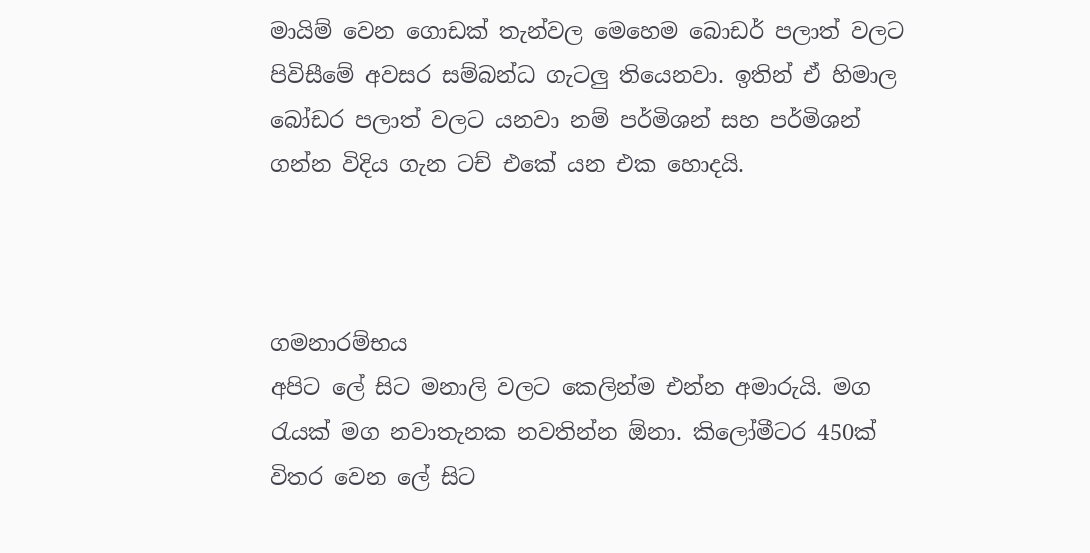මායිම් වෙන ගොඩක් තැන්වල මෙහෙම බොඩර් පලාත් වලට පිවිසීමේ අවසර සම්බන්ධ ගැටලු තියෙනවා. ඉතින් ඒ හිමාල බෝඩර පලාත් වලට යනවා නම් පර්මිශන් සහ පර්මිශන් ගන්න විදිය ගැන ටච් එකේ යන එක හොදයි.



ගමනාරම්භය
අපිට ලේ සිට මනාලි වලට කෙලින්ම එන්න අමාරුයි. මග රැයක් මග නවාතැනක නවතින්න ඕනා. කිලෝමීටර 450ක් විතර වෙන ලේ සිට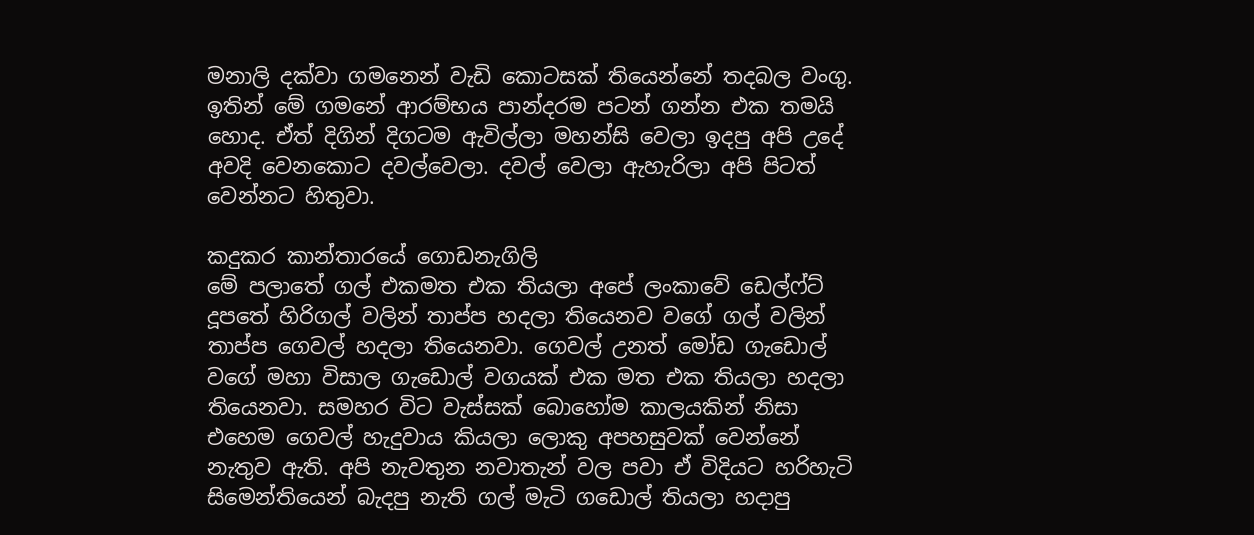මනාලි දක්වා ගමනෙන් වැඩි කොටසක් තියෙන්නේ තදබල වංගු. ඉතින් මේ ගමනේ ආරම්භය පාන්දරම පටන් ගන්න එක තමයි හොද. ඒත් දිගින් දිගටම ඇවිල්ලා මහන්සි වෙලා ඉදපු අපි උදේ අවදි වෙනකොට දවල්වෙලා. දවල් වෙලා ඇහැරිලා අපි පිටත් වෙන්නට හිතුවා.

කදුකර කාන්තාරයේ ගොඩනැගිලි
මේ පලාතේ ගල් එකමත එක තියලා අපේ ලංකාවේ ඩෙල්ෆ්ට් දූපතේ හිරිගල් වලින් තාප්ප හදලා තියෙනව වගේ ගල් වලින් තාප්ප ගෙවල් හදලා තියෙනවා. ගෙවල් උනත් මෝඩ ගැඩොල් වගේ මහා විසාල ගැඩොල් වගයක් එක මත එක තියලා හදලා තියෙනවා. සමහර විට වැස්සක් බොහෝම කාලයකින් නිසා එහෙම ගෙවල් හැදුවාය කියලා ලොකු අපහසුවක් වෙන්නේ නැතුව ඇති. අපි නැවතුන නවාතැන් වල පවා ඒ විදියට හරිහැටි සිමෙන්තියෙන් බැදපු නැති ගල් මැටි ගඩොල් තියලා හදාපු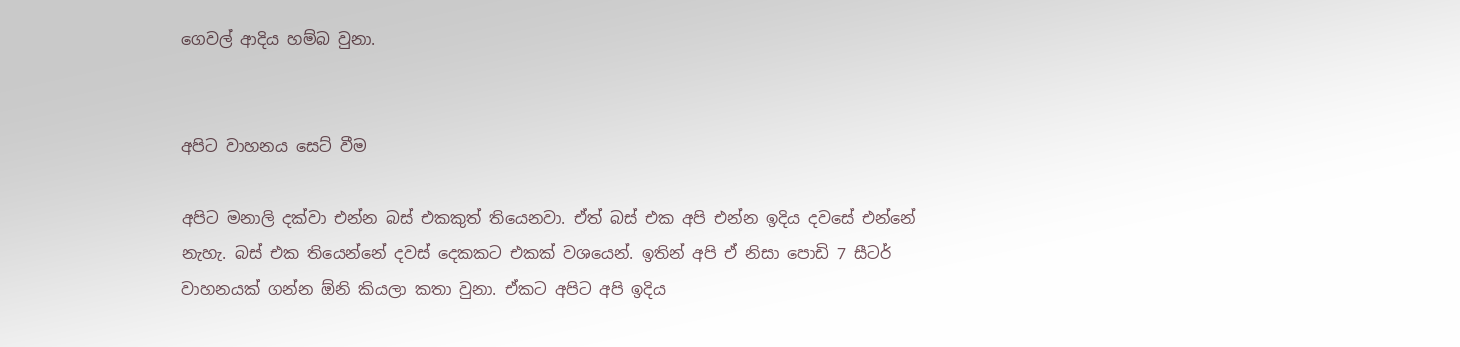ගෙවල් ආදිය හම්බ වුනා.


අපිට වාහනය සෙට් වීම

අපිට මනාලි දක්වා එන්න බස් එකකුත් තියෙනවා. ඒත් බස් එක අපි එන්න ඉදිය දවසේ එන්නේ නැහැ. බස් එක තියෙන්නේ දවස් දෙකකට එකක් වශයෙන්. ඉතින් අපි ඒ නිසා පොඩි 7 සීටර් වාහනයක් ගන්න ඕනි කියලා කතා වුනා. ඒකට අපිට අපි ඉදිය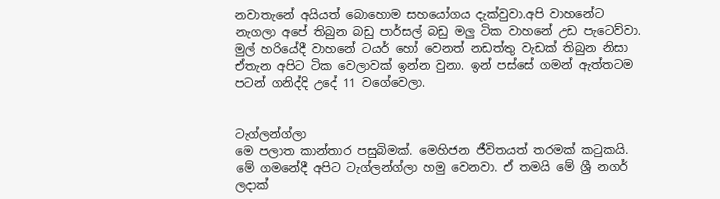නවාතැනේ අයියත් බොහොම සහයෝගය දැක්වුවා.අපි වාහනේට නැගලා අපේ තිබුන බඩු පාර්සල් බඩු මලු ටික වාහනේ උඩ පැටෙව්වා. මුල් හරියේදී වාහනේ ටයර් හෝ වෙනත් නඩත්තු වැඩක් තිබුන නිසා ඒතැන අපිට ටික වෙලාවක් ඉන්න වුනා. ඉන් පස්සේ ගමන් ඇත්තටම පටන් ගනිද්දි උදේ 11 වගේවෙලා.


ටැග්ලන්ග්ලා
මෙ පලාත කාන්තාර පසුබිමක්. මෙහිජන ජීවිතයත් තරමක් කටුකයි. මේ ගමනේදී අපිට ටැග්ලන්ග්ලා හමු වෙනවා. ඒ තමයි මේ ශ්‍රී නගර් ලදාක්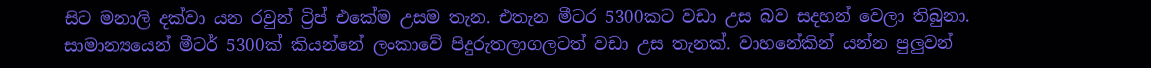සිට මනාලි දක්වා යන රවුන් ට්‍රිප් එකේම උසම තැන. එතැන මීටර 5300කට වඩා උස බව සදහන් වෙලා තිබුනා. සාමාන්‍යයෙන් මීටර් 5300ක් කියන්නේ ලංකාවේ පිදුරුතලාගලටත් වඩා උස තැනක්. වාහනේකින් යන්න පුලුවන්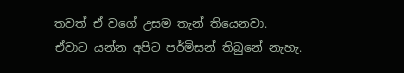තවත් ඒ වගේ උසම තැන් තියෙනවා. ඒවාට යන්න අපිට පර්මිසන් තිබුනේ නැහැ.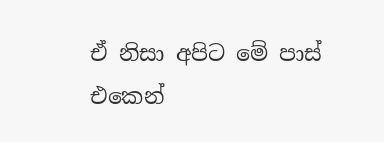ඒ නිසා අපිට මේ පාස් එකෙන්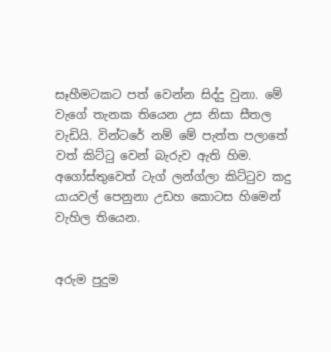සෑහීමටකට පත් වෙන්න සිද්දු වුනා. මේ වැගේ තැනක තියෙන උස නිසා සීතල වැඩියි. වින්ටරේ නම් මේ පැත්ත පලාතේ වත් කිට්ටු වෙන් බැරුව ඇති හිම. අගෝස්තුවෙත් ටැග් ලන්ග්ලා කිට්ටුව කදු යායවල් පෙනුනා උඩහ කොටස හිමෙන් වැහිල තියෙන.


අරුම පුදුම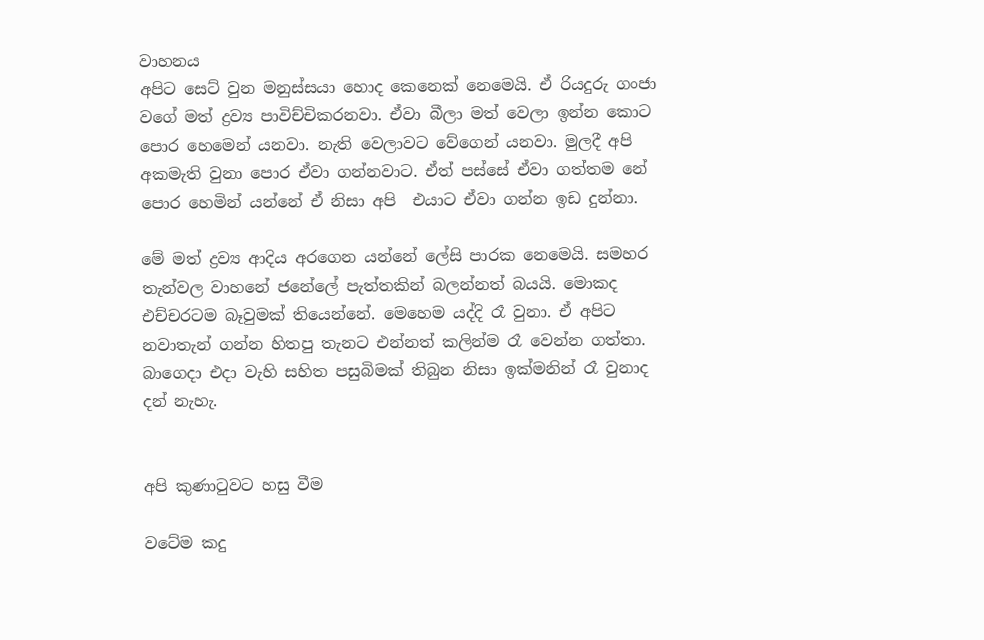වාහනය
අපිට සෙට් වුන මනුස්සයා හොද කෙනෙක් නෙමෙයි. ඒ රියදුරු ගංජා වගේ මත් ද්‍රව්‍ය පාවිච්චිකරනවා. ඒවා බීලා මත් වෙලා ඉන්න කොට පොර හෙමෙන් යනවා. නැති වෙලාවට වේගෙන් යනවා. මුලදී අපි අකමැති වුනා පොර ඒවා ගන්නවාට. ඒත් පස්සේ ඒවා ගත්තම නේ පොර හෙමින් යන්නේ ඒ නිසා අපි  එයාට ඒවා ගන්න ඉඩ දුන්නා.

මේ මත් ද්‍රව්‍ය ආදිය අරගෙන යන්නේ ලේසි පාරක නෙමෙයි. සමහර තැන්වල වාහනේ ජනේලේ පැත්තකින් බලන්නත් බයයි. මොකද එච්චරටම බෑවුමක් තියෙන්නේ. මෙහෙම යද්දි රෑ වුනා. ඒ අපිට නවාතැන් ගන්න හිතපු තැනට එන්නත් කලින්ම රෑ වෙන්න ගත්තා. බාගෙදා එදා වැහි සහිත පසුබිමක් තිබුන නිසා ඉක්මනින් රෑ වුනාද දන් නැහැ.


අපි කුණාටුවට හසු වීම

වටේම කදු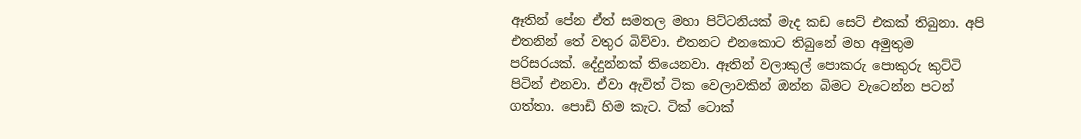ඈතින් පේන ඒත් සමතල මහා පිට්ටනියක් මැද කඩ සෙට් එකක් තිබුනා. අපි එතනින් තේ වතුර බිව්වා. එතනට එනකොට තිබුනේ මහ අමුතුම පරිසරයක්. දේදුන්නක් තියෙනවා. ඈතින් වලාකුල් පොකරු පොකුරු කුට්ටි පිටින් එනවා. ඒවා ඇවිත් ටික වෙලාවකින් ඔන්න බිමට වැටෙන්න පටන් ගත්තා. පොඩි හිම කැට. ටික් ටොක්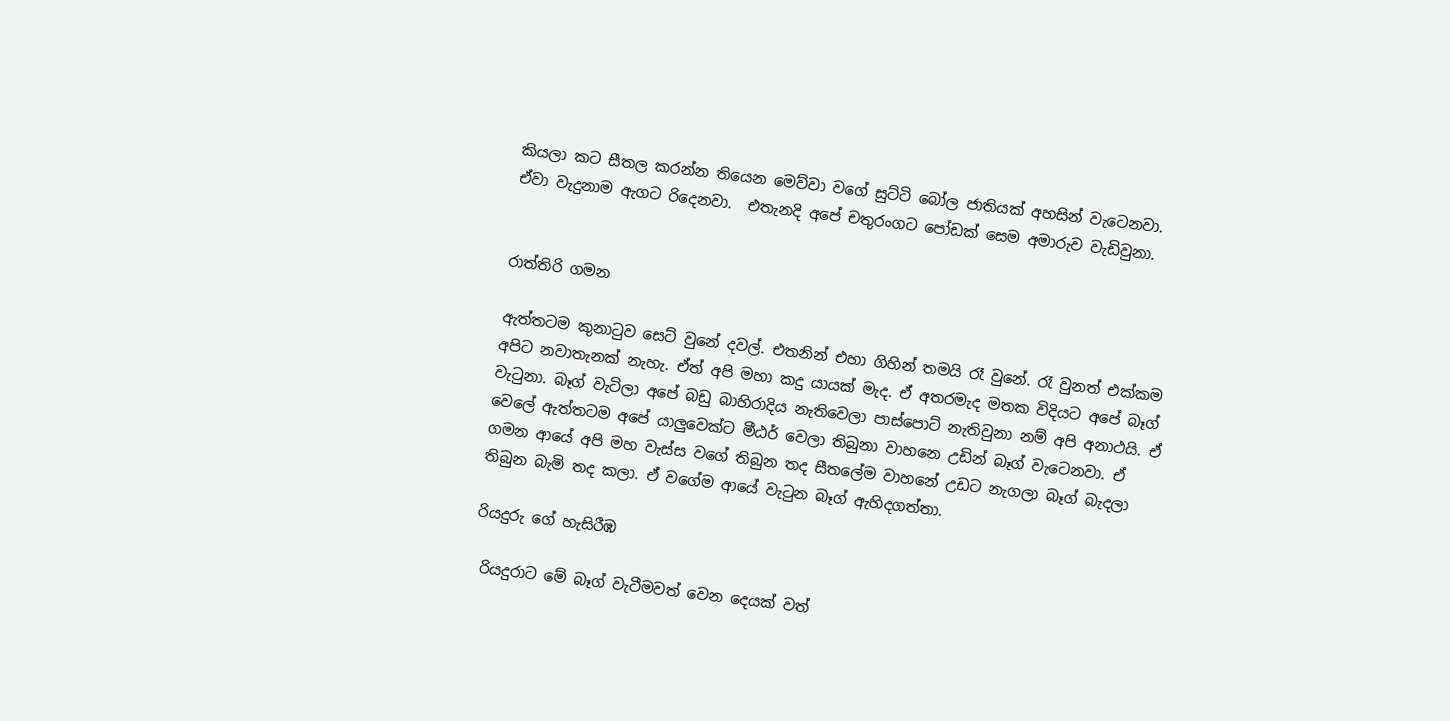කියලා කට සීතල කරන්න තියෙන මෙව්වා වගේ සුට්ටි බෝල ජාතියක් අහසින් වැටෙනවා. ඒවා වැදුනාම ඇගට රිදෙනවා.  එතැනදි අපේ චතුරංගට පෝඩක් සෙම අමාරුව වැඩිවුනා.


රාත්තිරි ගමන

ඇත්තටම කුනාටුව සෙට් වුනේ දවල්. එතනින් එහා ගිහින් තමයි රෑ වුනේ. රෑ වුනත් එක්කම අපිට නවාතැනක් නැහැ. ඒත් අපි මහා කදු යායක් මැද. ඒ අතරමැද මතක විදියට අපේ බෑග් වැටුනා. බෑග් වැටිලා අපේ බඩු බාහිරාදිය නැතිවෙලා පාස්පොට් නැතිවුනා නම් අපි අනාථයි. ඒ වෙලේ ඇත්තටම අපේ යාලුවෙක්ට මීඨර් වෙලා තිබුනා වාහනෙ උඩින් බෑග් වැටෙනවා. ඒ ගමන ආයේ අපි මහ වැස්ස වගේ තිබුන තද සීතලේම වාහනේ උඩට නැගලා බෑග් බැදලා තිබුන බැමි තද කලා. ඒ වගේම ආයේ වැටුන බෑග් ඇහිදගත්තා.

රියදුරු ගේ හැසිරීඹ

 රියදුරාට මේ බෑග් වැටීමවත් වෙන දෙයක් වත්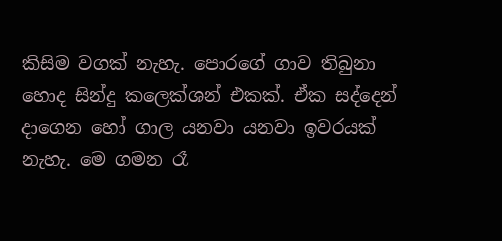කිසිම වගක් නැහැ. පොරගේ ගාව තිබුනා හොද සින්දු කලෙක්ශන් එකක්. ඒක සද්දෙන් දාගෙන හෝ ගාල යනවා යනවා ඉවරයක් නැහැ. මෙ ගමන රෑ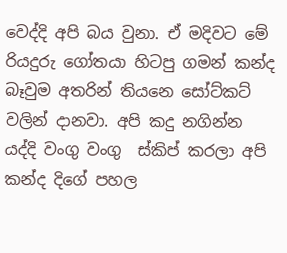වෙද්දි අපි බය වුනා. ඒ මදිවට මේ රියදුරු ගෝතයා හිටපු ගමන් කන්ද බෑවුම අතරින් තියනෙ සෝට්කට් වලින් දානවා. අපි කදු නගින්න යද්දි වංගු වංගු  ස්කිප් කරලා අපි කන්ද දිගේ පහල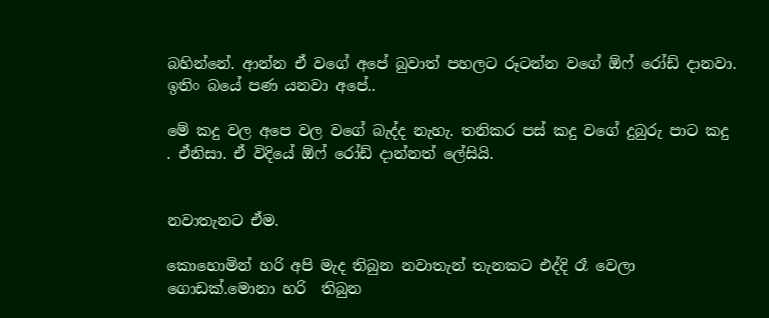බහින්නේ. ආන්න ඒ වගේ අපේ බුවාත් පහලට රූටන්න වගේ ඕෆ් රෝඩ් දානවා. ඉතිං බයේ පණ යනවා අපේ..

මේ කදු වල අපෙ වල වගේ බැද්ද නැහැ. තනිකර පස් කදු වගේ දුබුරු පාට කදු . ඒනිසා. ඒ විදියේ ඕෆ් රෝඩ් දාන්නත් ලේසියි.


නවාතැනට ඒම.

කොහොමින් හරි අපි මැද තිබුන නවාතැන් තැනකට එද්දි රෑ වෙලා ගොඩක්.මොනා හරි  තිබුන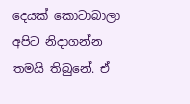දෙයක් කොටාබාලා අපිට නිදාගන්න තමයි තිබුනේ. ඒ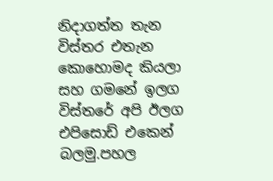නිදාගත්ත තැන විස්තර එතැන කොහොමද කියලා සහ ගමනේ ඉලග විස්තරේ අපි ඊලග එපිසොඩ් එකෙන් බලමු.පහල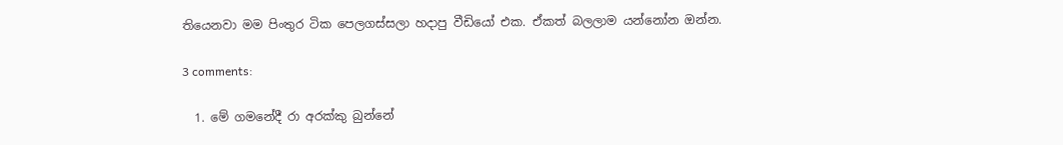තියෙනවා මම පිංතුර ටික පෙලගස්සලා හදාපු වීඩියෝ එක. ඒකත් බලලාම යන්නෝන ඔන්න.

3 comments:

  1. මේ ගමනේදී රා අරක්කු බුන්නේ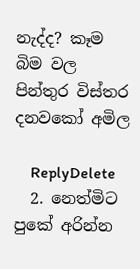නැද්ද? කෑම බිම වල පින්තුර විස්තර දනවකෝ අමිල

    ReplyDelete
  2. නෙත්මිට පුකේ අරින්න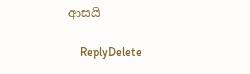ආසයි

    ReplyDelete